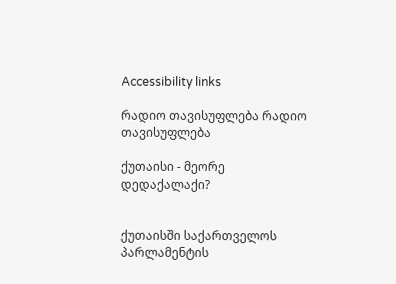Accessibility links

რადიო თავისუფლება რადიო თავისუფლება

ქუთაისი - მეორე დედაქალაქი?


ქუთაისში საქართველოს პარლამენტის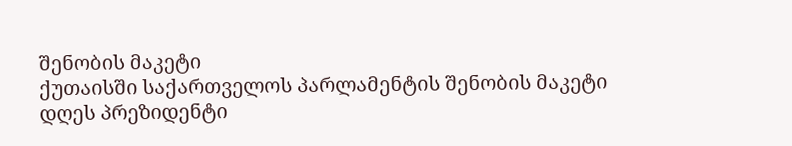შენობის მაკეტი
ქუთაისში საქართველოს პარლამენტის შენობის მაკეტი
დღეს პრეზიდენტი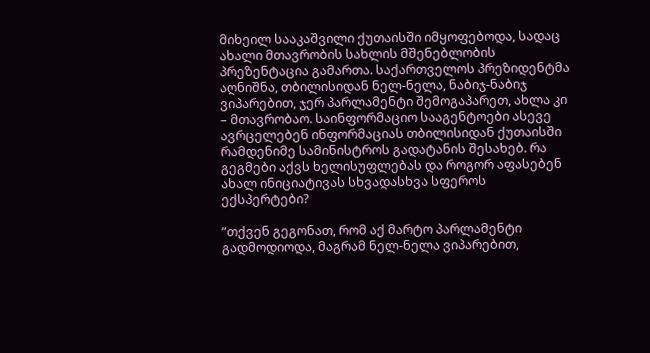მიხეილ სააკაშვილი ქუთაისში იმყოფებოდა, სადაც ახალი მთავრობის სახლის მშენებლობის პრეზენტაცია გამართა. საქართველოს პრეზიდენტმა აღნიშნა, თბილისიდან ნელ-ნელა, ნაბიჯ-ნაბიჯ ვიპარებით, ჯერ პარლამენტი შემოგაპარეთ, ახლა კი – მთავრობაო. საინფორმაციო სააგენტოები ასევე ავრცელებენ ინფორმაციას თბილისიდან ქუთაისში რამდენიმე სამინისტროს გადატანის შესახებ. რა გეგმები აქვს ხელისუფლებას და როგორ აფასებენ ახალ ინიციატივას სხვადასხვა სფეროს ექსპერტები?

”თქვენ გეგონათ, რომ აქ მარტო პარლამენტი გადმოდიოდა, მაგრამ ნელ-ნელა ვიპარებით,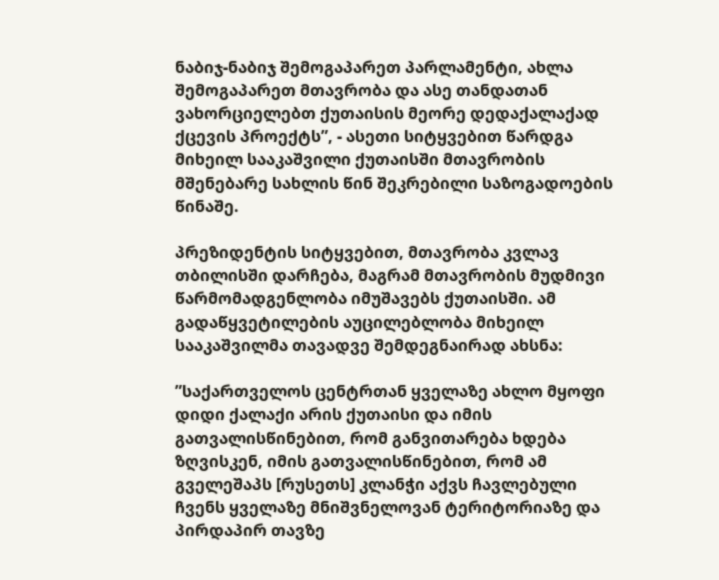ნაბიჯ-ნაბიჯ შემოგაპარეთ პარლამენტი, ახლა შემოგაპარეთ მთავრობა და ასე თანდათან ვახორციელებთ ქუთაისის მეორე დედაქალაქად ქცევის პროექტს”, - ასეთი სიტყვებით წარდგა მიხეილ სააკაშვილი ქუთაისში მთავრობის მშენებარე სახლის წინ შეკრებილი საზოგადოების წინაშე.

პრეზიდენტის სიტყვებით, მთავრობა კვლავ თბილისში დარჩება, მაგრამ მთავრობის მუდმივი წარმომადგენლობა იმუშავებს ქუთაისში. ამ გადაწყვეტილების აუცილებლობა მიხეილ სააკაშვილმა თავადვე შემდეგნაირად ახსნა:

”საქართველოს ცენტრთან ყველაზე ახლო მყოფი დიდი ქალაქი არის ქუთაისი და იმის გათვალისწინებით, რომ განვითარება ხდება ზღვისკენ, იმის გათვალისწინებით, რომ ამ გველეშაპს [რუსეთს] კლანჭი აქვს ჩავლებული ჩვენს ყველაზე მნიშვნელოვან ტერიტორიაზე და პირდაპირ თავზე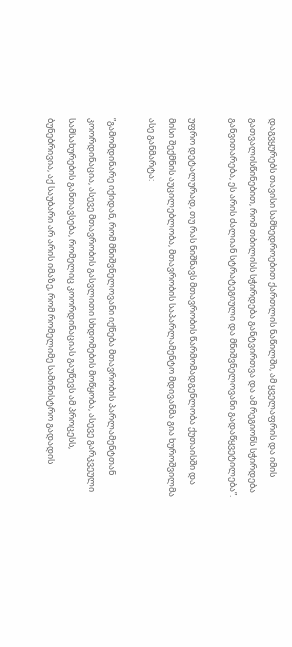დაგვყურებს თავისი სამხედროებით ქართლის ნაწილში, ამ ყველაფრის და იმის გათვალისწინებით, რომ თბილისს სჭირდება განტვირთვა და ამ რეგიონს სჭირდება განვითარება, ეს არის ძალიან სტრატეგიული და მნიშვნელოვანი გადაწყვეტილება”.

უფრო დეტალურად, თუ რას ნიშნავს მთავრობის წარმომადგენლობა ქუთაისში და მისი შექმნის აუცილებლობა, მთავრობის საპარლამენტო მდივანმა გია ხუროშვილმა ასე განმარტა:

”გამომდინარე იქიდან, რომ მნიშვნელოვანი იქნება მთავრობის პარლამენტთან კოორდინაცია, ასევე მთავრობის გასვლითი სხდომების მოწყობა, ასევე გარკვეული სამსახურების განთავსება, რომელიც კოორდინაციას გაუწევს ამ პროცესს, ბუნებრივია, აქ საუბარი არ არის იმაზე, რომ რომელიმე სამინისტრო გადადის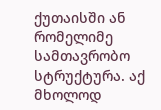ქუთაისში ან რომელიმე სამთავრობო სტრუქტურა. აქ მხოლოდ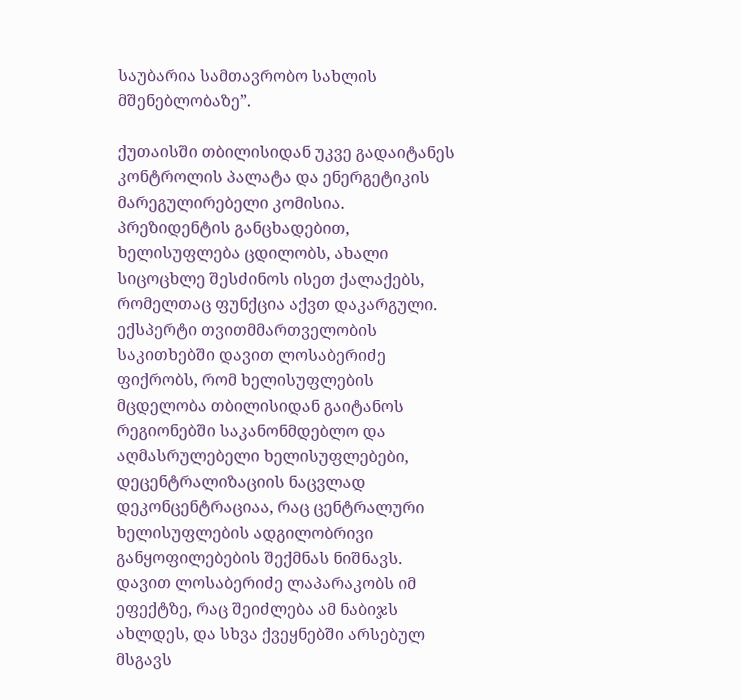საუბარია სამთავრობო სახლის მშენებლობაზე”.

ქუთაისში თბილისიდან უკვე გადაიტანეს კონტროლის პალატა და ენერგეტიკის მარეგულირებელი კომისია. პრეზიდენტის განცხადებით, ხელისუფლება ცდილობს, ახალი სიცოცხლე შესძინოს ისეთ ქალაქებს, რომელთაც ფუნქცია აქვთ დაკარგული. ექსპერტი თვითმმართველობის საკითხებში დავით ლოსაბერიძე ფიქრობს, რომ ხელისუფლების მცდელობა თბილისიდან გაიტანოს რეგიონებში საკანონმდებლო და აღმასრულებელი ხელისუფლებები, დეცენტრალიზაციის ნაცვლად დეკონცენტრაციაა, რაც ცენტრალური ხელისუფლების ადგილობრივი განყოფილებების შექმნას ნიშნავს. დავით ლოსაბერიძე ლაპარაკობს იმ ეფექტზე, რაც შეიძლება ამ ნაბიჯს ახლდეს, და სხვა ქვეყნებში არსებულ მსგავს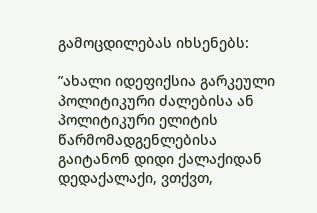გამოცდილებას იხსენებს:

”ახალი იდეფიქსია გარკეული პოლიტიკური ძალებისა ან პოლიტიკური ელიტის წარმომადგენლებისა გაიტანონ დიდი ქალაქიდან დედაქალაქი, ვთქვთ,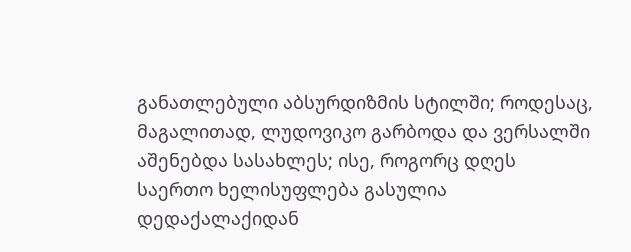განათლებული აბსურდიზმის სტილში; როდესაც, მაგალითად, ლუდოვიკო გარბოდა და ვერსალში აშენებდა სასახლეს; ისე, როგორც დღეს საერთო ხელისუფლება გასულია დედაქალაქიდან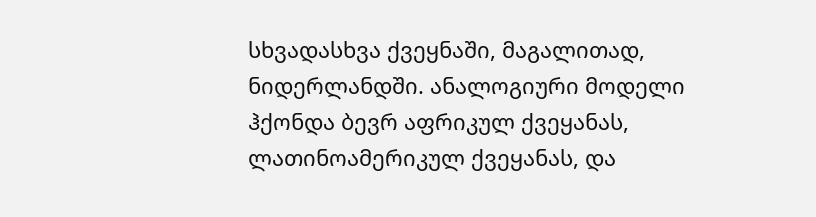სხვადასხვა ქვეყნაში, მაგალითად, ნიდერლანდში. ანალოგიური მოდელი ჰქონდა ბევრ აფრიკულ ქვეყანას, ლათინოამერიკულ ქვეყანას, და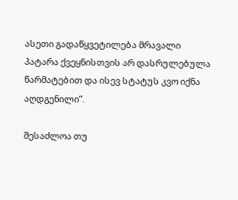ასეთი გადაწყვეტილება მრავალი პატარა ქვეყნისთვის არ დასრულებულა წარმატებით და ისევ სტატუს კვო იქნა აღდგენილი”.

შესაძლოა თუ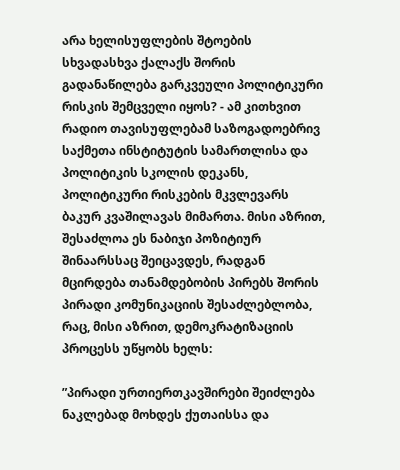არა ხელისუფლების შტოების სხვადასხვა ქალაქს შორის გადანაწილება გარკვეული პოლიტიკური რისკის შემცველი იყოს? - ამ კითხვით რადიო თავისუფლებამ საზოგადოებრივ საქმეთა ინსტიტუტის სამართლისა და პოლიტიკის სკოლის დეკანს, პოლიტიკური რისკების მკვლევარს ბაკურ კვაშილავას მიმართა. მისი აზრით, შესაძლოა ეს ნაბიჯი პოზიტიურ შინაარსსაც შეიცავდეს, რადგან მცირდება თანამდებობის პირებს შორის პირადი კომუნიკაციის შესაძლებლობა, რაც, მისი აზრით, დემოკრატიზაციის პროცესს უწყობს ხელს:

”პირადი ურთიერთკავშირები შეიძლება ნაკლებად მოხდეს ქუთაისსა და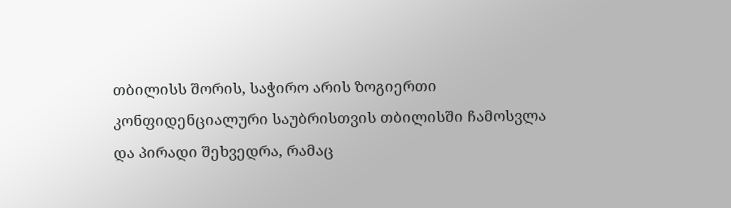თბილისს შორის, საჭირო არის ზოგიერთი კონფიდენციალური საუბრისთვის თბილისში ჩამოსვლა და პირადი შეხვედრა, რამაც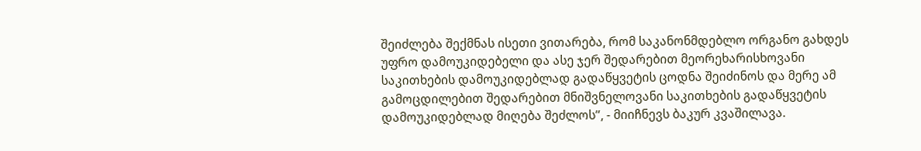შეიძლება შექმნას ისეთი ვითარება, რომ საკანონმდებლო ორგანო გახდეს უფრო დამოუკიდებელი და ასე ჯერ შედარებით მეორეხარისხოვანი საკითხების დამოუკიდებლად გადაწყვეტის ცოდნა შეიძინოს და მერე ამ გამოცდილებით შედარებით მნიშვნელოვანი საკითხების გადაწყვეტის დამოუკიდებლად მიღება შეძლოს”, - მიიჩნევს ბაკურ კვაშილავა.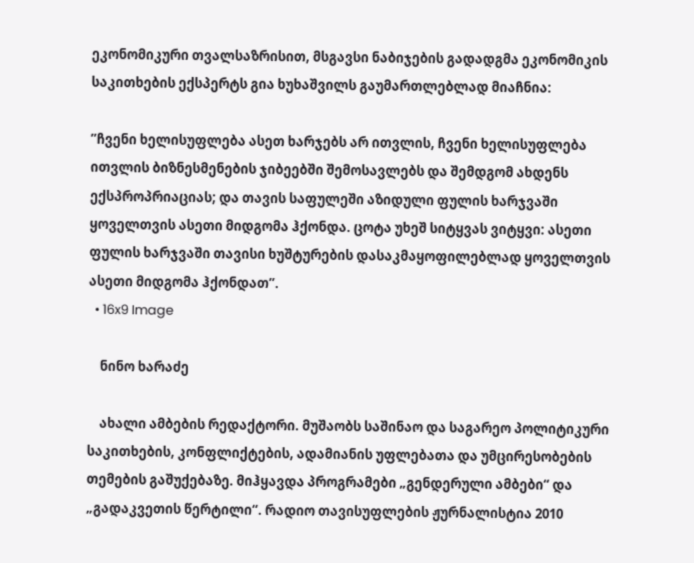ეკონომიკური თვალსაზრისით, მსგავსი ნაბიჯების გადადგმა ეკონომიკის საკითხების ექსპერტს გია ხუხაშვილს გაუმართლებლად მიაჩნია:

”ჩვენი ხელისუფლება ასეთ ხარჯებს არ ითვლის, ჩვენი ხელისუფლება ითვლის ბიზნესმენების ჯიბეებში შემოსავლებს და შემდგომ ახდენს ექსპროპრიაციას; და თავის საფულეში აზიდული ფულის ხარჯვაში ყოველთვის ასეთი მიდგომა ჰქონდა. ცოტა უხეშ სიტყვას ვიტყვი: ასეთი ფულის ხარჯვაში თავისი ხუშტურების დასაკმაყოფილებლად ყოველთვის ასეთი მიდგომა ჰქონდათ”.
  • 16x9 Image

    ნინო ხარაძე

    ახალი ამბების რედაქტორი. მუშაობს საშინაო და საგარეო პოლიტიკური საკითხების, კონფლიქტების, ადამიანის უფლებათა და უმცირესობების თემების გაშუქებაზე. მიჰყავდა პროგრამები „გენდერული ამბები“ და „გადაკვეთის წერტილი“. რადიო თავისუფლების ჟურნალისტია 2010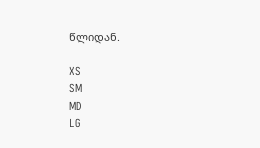წლიდან.

XS
SM
MD
LG